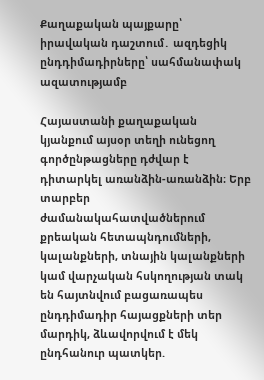Քաղաքական պայքարը՝ իրավական դաշտում․ ազդեցիկ ընդդիմադիրները՝ սահմանափակ ազատությամբ

Հայաստանի քաղաքական կյանքում այսօր տեղի ունեցող գործընթացները դժվար է դիտարկել առանձին-առանձին։ Երբ տարբեր ժամանակահատվածներում քրեական հետապնդումների, կալանքների, տնային կալանքների կամ վարչական հսկողության տակ են հայտնվում բացառապես ընդդիմադիր հայացքների տեր մարդիկ, ձևավորվում է մեկ ընդհանուր պատկեր.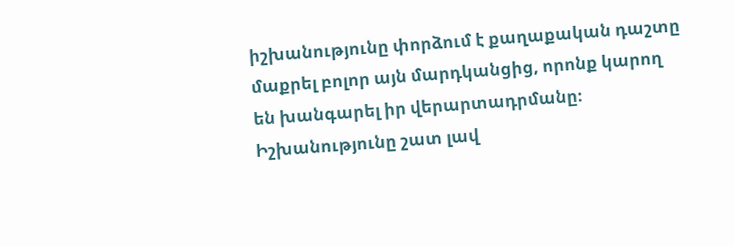իշխանությունը փորձում է քաղաքական դաշտը մաքրել բոլոր այն մարդկանցից, որոնք կարող են խանգարել իր վերարտադրմանը։
Իշխանությունը շատ լավ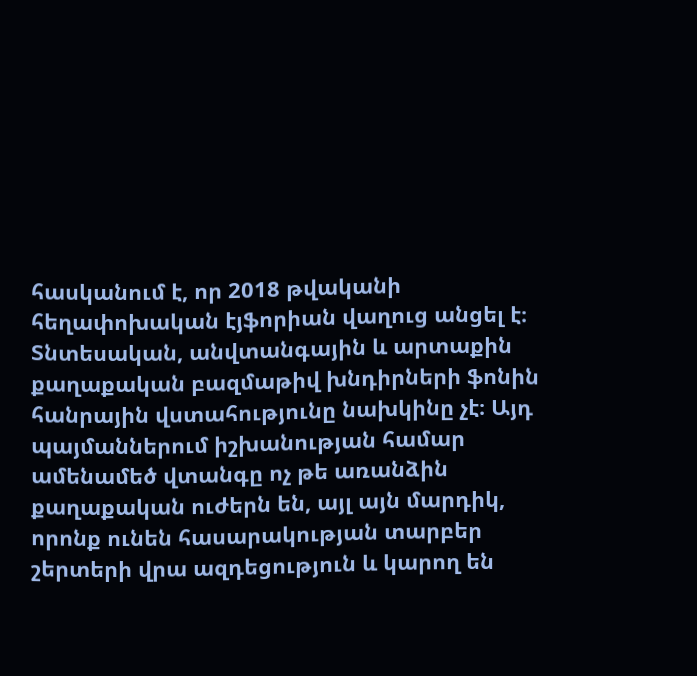հասկանում է, որ 2018 թվականի հեղափոխական էյֆորիան վաղուց անցել է։ Տնտեսական, անվտանգային և արտաքին քաղաքական բազմաթիվ խնդիրների ֆոնին հանրային վստահությունը նախկինը չէ։ Այդ պայմաններում իշխանության համար ամենամեծ վտանգը ոչ թե առանձին քաղաքական ուժերն են, այլ այն մարդիկ, որոնք ունեն հասարակության տարբեր շերտերի վրա ազդեցություն և կարող են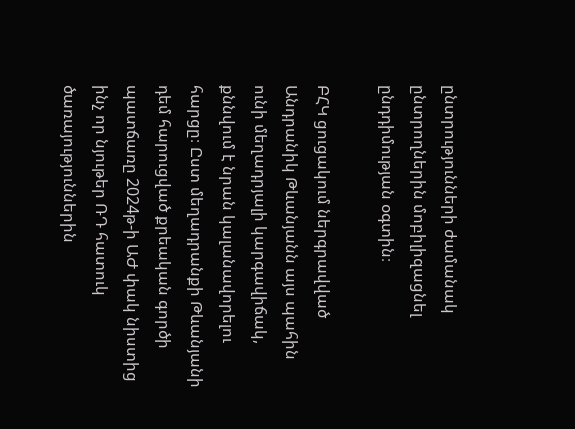ընտրությունների ժամանակ ընտրողներին մոբիլիզացնել ընդդիմության օգտին։

ԲՀԿ ցուցակում ներգրավված Անդրանիկ Թևանյանն այս պահին ունի մեղադրյալի կարգավիճակ, քննվում է նրան կալանավորելու հարցը։ Ըստ մեղադրանքի Թևանյանի դեմ հարուցված քրեական գործի պատճառը 2024թ-ի ԱԺ փակ նիստից ինչ որ նյութեր ՌԴ հատուկ ծառայություններին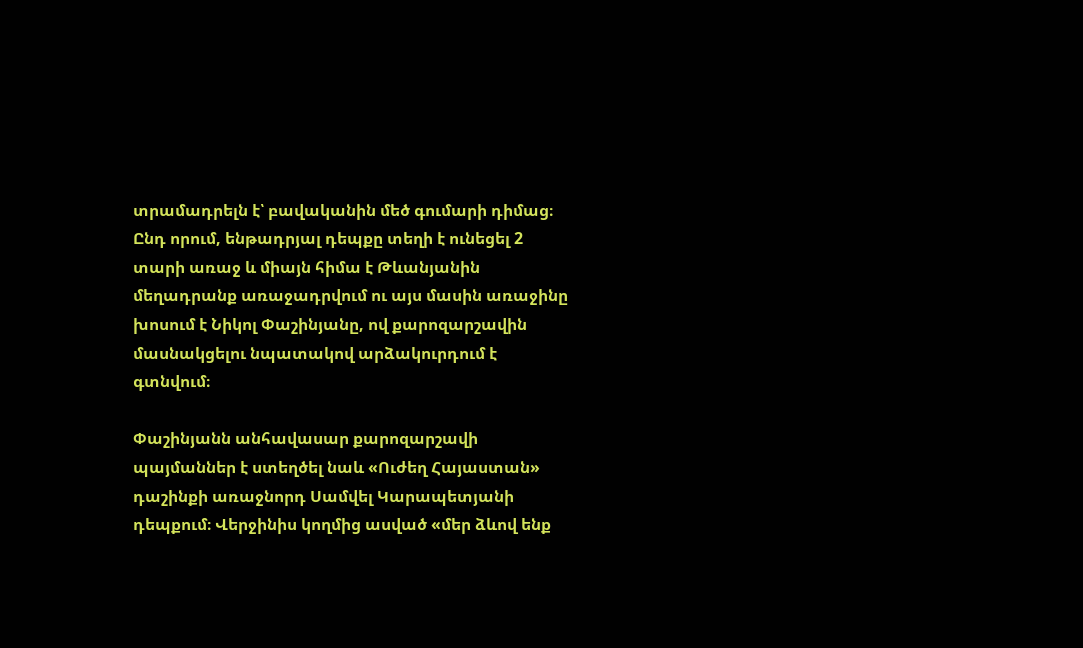տրամադրելն է՝ բավականին մեծ գումարի դիմաց։ Ընդ որում, ենթադրյալ դեպքը տեղի է ունեցել 2 տարի առաջ և միայն հիմա է Թևանյանին մեղադրանք առաջադրվում ու այս մասին առաջինը խոսում է Նիկոլ Փաշինյանը, ով քարոզարշավին մասնակցելու նպատակով արձակուրդում է գտնվում։

Փաշինյանն անհավասար քարոզարշավի պայմաններ է ստեղծել նաև «Ուժեղ Հայաստան» դաշինքի առաջնորդ Սամվել Կարապետյանի դեպքում։ Վերջինիս կողմից ասված «մեր ձևով ենք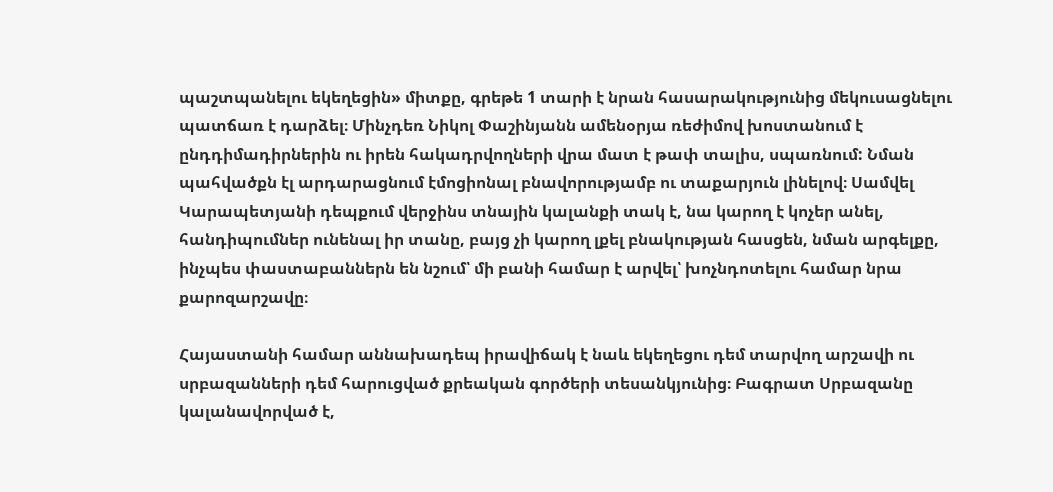պաշտպանելու եկեղեցին» միտքը, գրեթե 1 տարի է նրան հասարակությունից մեկուսացնելու պատճառ է դարձել։ Մինչդեռ Նիկոլ Փաշինյանն ամենօրյա ռեժիմով խոստանում է ընդդիմադիրներին ու իրեն հակադրվողների վրա մատ է թափ տալիս, սպառնում: Նման պահվածքն էլ արդարացնում էմոցիոնալ բնավորությամբ ու տաքարյուն լինելով։ Սամվել Կարապետյանի դեպքում վերջինս տնային կալանքի տակ է, նա կարող է կոչեր անել, հանդիպումներ ունենալ իր տանը, բայց չի կարող լքել բնակության հասցեն, նման արգելքը, ինչպես փաստաբաններն են նշում՝ մի բանի համար է արվել՝ խոչնդոտելու համար նրա քարոզարշավը։

Հայաստանի համար աննախադեպ իրավիճակ է նաև եկեղեցու դեմ տարվող արշավի ու սրբազանների դեմ հարուցված քրեական գործերի տեսանկյունից։ Բագրատ Սրբազանը կալանավորված է,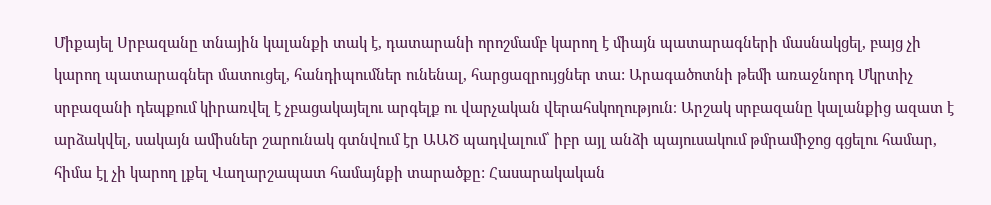Միքայել Սրբազանը տնային կալանքի տակ է, դատարանի որոշմամբ կարող է միայն պատարագների մասնակցել, բայց չի կարող պատարագներ մատուցել, հանդիպումներ ունենալ, հարցազրույցներ տա: Արագածոտնի թեմի առաջնորդ Մկրտիչ սրբազանի դեպքում կիրառվել է չբացակայելու արգելք ու վարչական վերահսկողություն։ Արշակ սրբազանը կալանքից ազատ է արձակվել, սակայն ամիսներ շարունակ գտնվում էր ԱԱԾ պադվալում՝ իբր այլ անձի պայուսակում թմրամիջոց գցելու համար, հիմա էլ չի կարող լքել Վաղարշապատ համայնքի տարածքը: Հասարակական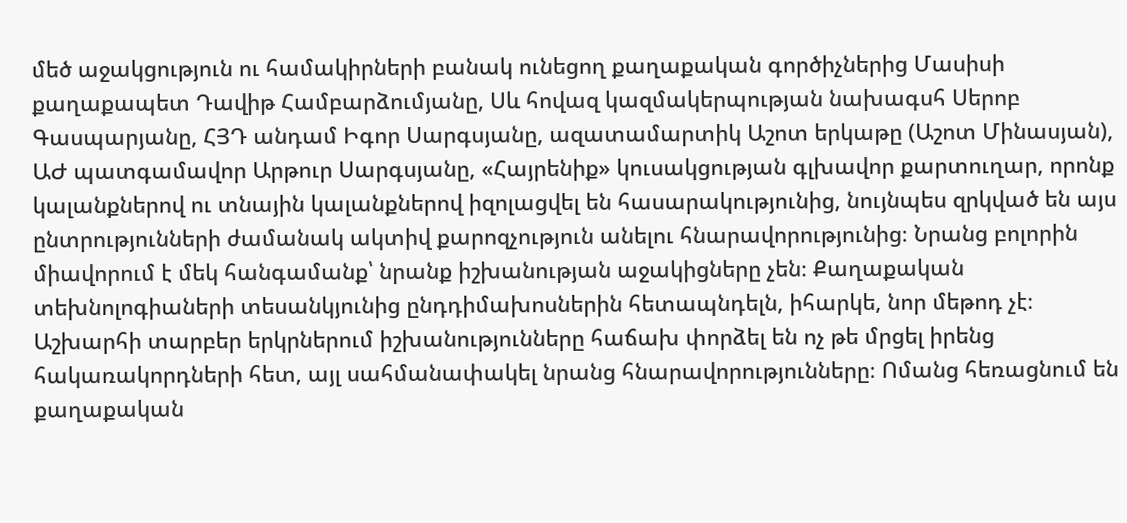մեծ աջակցություն ու համակիրների բանակ ունեցող քաղաքական գործիչներից Մասիսի քաղաքապետ Դավիթ Համբարձումյանը, Սև հովազ կազմակերպության նախագսհ Սերոբ Գասպարյանը, ՀՅԴ անդամ Իգոր Սարգսյանը, ազատամարտիկ Աշոտ երկաթը (Աշոտ Մինասյան), ԱԺ պատգամավոր Արթուր Սարգսյանը, «Հայրենիք» կուսակցության գլխավոր քարտուղար, որոնք կալանքներով ու տնային կալանքներով իզոլացվել են հասարակությունից, նույնպես զրկված են այս ընտրությունների ժամանակ ակտիվ քարոզչություն անելու հնարավորությունից։ Նրանց բոլորին միավորում է մեկ հանգամանք՝ նրանք իշխանության աջակիցները չեն։ Քաղաքական տեխնոլոգիաների տեսանկյունից ընդդիմախոսներին հետապնդելն, իհարկե, նոր մեթոդ չէ։ Աշխարհի տարբեր երկրներում իշխանությունները հաճախ փորձել են ոչ թե մրցել իրենց հակառակորդների հետ, այլ սահմանափակել նրանց հնարավորությունները։ Ոմանց հեռացնում են քաղաքական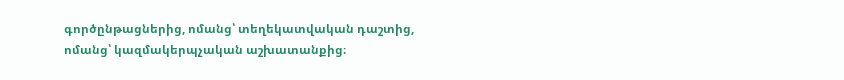գործընթացներից, ոմանց՝ տեղեկատվական դաշտից, ոմանց՝ կազմակերպչական աշխատանքից։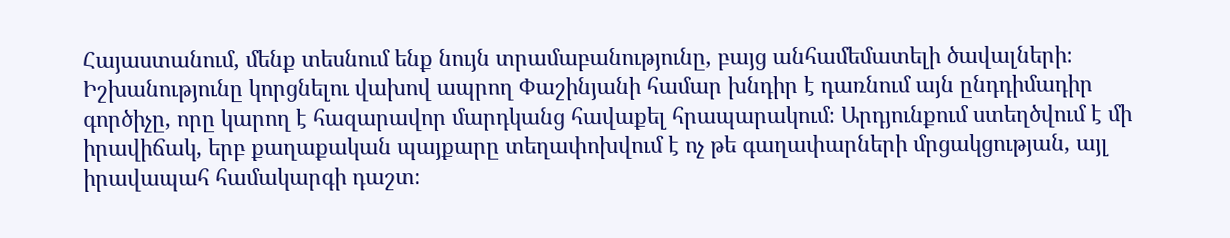Հայաստանում, մենք տեսնում ենք նույն տրամաբանությունը, բայց անհամեմատելի ծավալների։ Իշխանությունը կորցնելու վախով ապրող Փաշինյանի համար խնդիր է դառնում այն ընդդիմադիր գործիչը, որը կարող է հազարավոր մարդկանց հավաքել հրապարակում։ Արդյունքում ստեղծվում է մի իրավիճակ, երբ քաղաքական պայքարը տեղափոխվում է ոչ թե գաղափարների մրցակցության, այլ իրավապահ համակարգի դաշտ։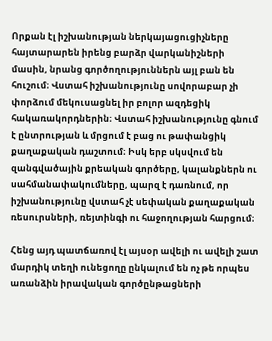Որքան էլ իշխանության ներկայացուցիչները հայտարարեն իրենց բարձր վարկանիշների մասին, նրանց գործողություններն այլ բան են հուշում։ Վստահ իշխանությունը սովորաբար չի փորձում մեկուսացնել իր բոլոր ազդեցիկ հակառակորդներին։ Վստահ իշխանությունը գնում է ընտրության և մրցում է բաց ու թափանցիկ քաղաքական դաշտում։ Իսկ երբ սկսվում են զանգվածային քրեական գործերը, կալանքներն ու սահմանափակումները, պարզ է դառնում, որ իշխանությունը վստահ չէ սեփական քաղաքական ռեսուրսների, ռեյտինգի ու հաջողության հարցում։

Հենց այդ պատճառով էլ այսօր ավելի ու ավելի շատ մարդիկ տեղի ունեցողը ընկալում են ոչ թե որպես առանձին իրավական գործընթացների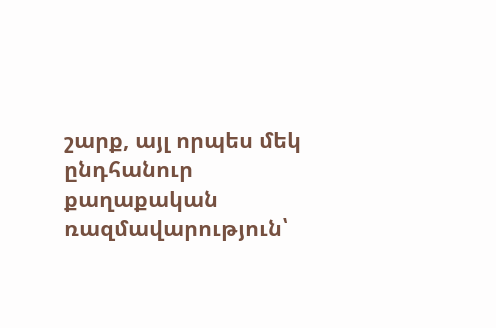շարք, այլ որպես մեկ ընդհանուր քաղաքական ռազմավարություն՝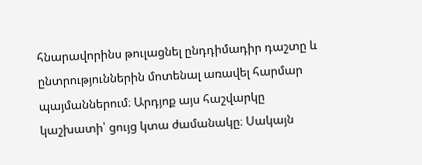հնարավորինս թուլացնել ընդդիմադիր դաշտը և ընտրություններին մոտենալ առավել հարմար պայմաններում։ Արդյոք այս հաշվարկը կաշխատի՝ ցույց կտա ժամանակը։ Սակայն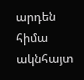արդեն հիմա ակնհայտ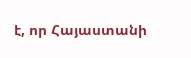է, որ Հայաստանի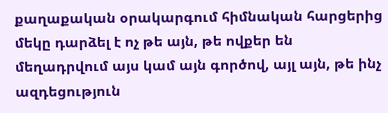քաղաքական օրակարգում հիմնական հարցերից մեկը դարձել է ոչ թե այն, թե ովքեր են մեղադրվում այս կամ այն գործով, այլ այն, թե ինչ ազդեցություն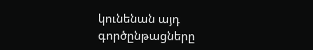կունենան այդ գործընթացները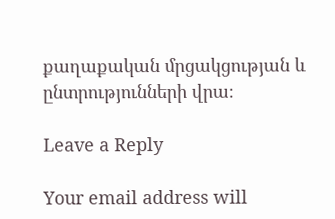քաղաքական մրցակցության և ընտրությունների վրա։

Leave a Reply

Your email address will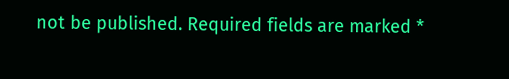not be published. Required fields are marked *